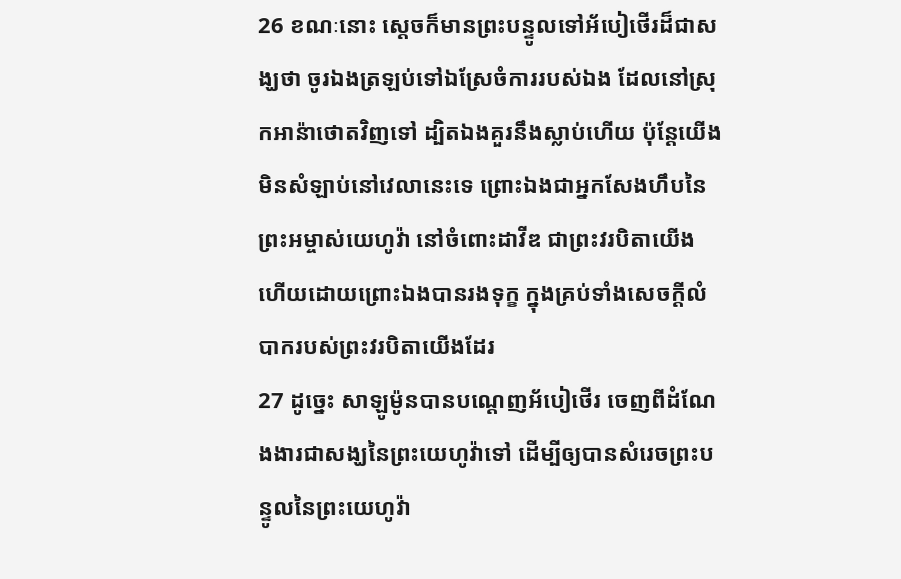26 ខណៈនោះ ស្តេចក៏មានព្រះបន្ទូលទៅអ័បៀថើរដ៏ជាសង្ឃថា ចូរឯងត្រឡប់ទៅឯស្រែចំការរបស់ឯង ដែលនៅស្រុកអាន៉ាថោតវិញទៅ ដ្បិតឯងគួរនឹងស្លាប់ហើយ ប៉ុន្តែយើងមិនសំឡាប់នៅវេលានេះទេ ព្រោះឯងជាអ្នកសែងហឹបនៃព្រះអម្ចាស់យេហូវ៉ា នៅចំពោះដាវីឌ ជាព្រះវរបិតាយើង ហើយដោយព្រោះឯងបានរងទុក្ខ ក្នុងគ្រប់ទាំងសេចក្តីលំបាករបស់ព្រះវរបិតាយើងដែរ
27 ដូច្នេះ សាឡូម៉ូនបានបណ្តេញអ័បៀថើរ ចេញពីដំណែងងារជាសង្ឃនៃព្រះយេហូវ៉ាទៅ ដើម្បីឲ្យបានសំរេចព្រះបន្ទូលនៃព្រះយេហូវ៉ា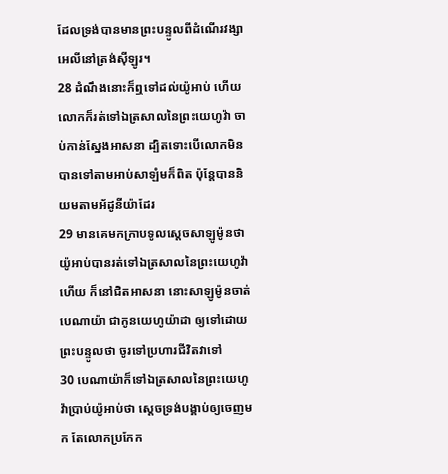ដែលទ្រង់បានមានព្រះបន្ទូលពីដំណើរវង្សាអេលីនៅត្រង់ស៊ីឡូរ។
28 ដំណឹងនោះក៏ឮទៅដល់យ៉ូអាប់ ហើយលោកក៏រត់ទៅឯត្រសាលនៃព្រះយេហូវ៉ា ចាប់កាន់ស្នែងអាសនា ដ្បិតទោះបើលោកមិនបានទៅតាមអាប់សាឡំមក៏ពិត ប៉ុន្តែបាននិយមតាមអ័ដូនីយ៉ាដែរ
29 មានគេមកក្រាបទូលស្តេចសាឡូម៉ូនថា យ៉ូអាប់បានរត់ទៅឯត្រសាលនៃព្រះយេហូវ៉ាហើយ ក៏នៅជិតអាសនា នោះសាឡូម៉ូនចាត់បេណាយ៉ា ជាកូនយេហូយ៉ាដា ឲ្យទៅដោយព្រះបន្ទូលថា ចូរទៅប្រហារជីវិតវាទៅ
30 បេណាយ៉ាក៏ទៅឯត្រសាលនៃព្រះយេហូវ៉ាប្រាប់យ៉ូអាប់ថា ស្តេចទ្រង់បង្គាប់ឲ្យចេញមក តែលោកប្រកែក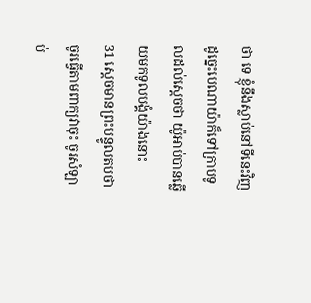ថា ទេ ខ្ញុំនឹងស្លាប់នៅទីនេះវិញ ដូច្នេះបេណាយ៉ាក៏ទៅក្រាបទូលដល់ស្តេចថា យ៉ូអាប់បានឆ្លើយមកទូលបង្គំយ៉ាងនោះ
31 ស្តេចមានព្រះបន្ទូលតបថា ចូរធ្វើតាមពាក្យវាចុះ ចូរសំឡាប់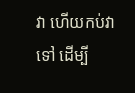វា ហើយកប់វាទៅ ដើម្បី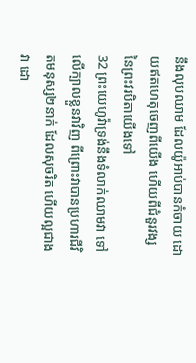នឹងលុបឈាម ដែលយ៉ូអាប់បានកំចាយ ដោយឥតហេតុចេញពីយើង ហើយពីជំនួរវង្ស នៃព្រះវរបិតាយើងទៅ
32 ព្រះយេហូវ៉ាទ្រង់នឹងទំលាក់ឈាមវា ទៅលើក្បាលខ្លួនវាវិញ ពីព្រោះវាបានប្រហារជីវិតមនុស្ស២នាក់ ដែលសុចរិត ហើយល្អជាងវា ដោ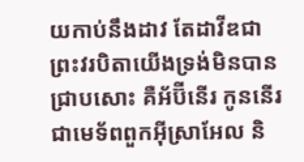យកាប់នឹងដាវ តែដាវីឌជាព្រះវរបិតាយើងទ្រង់មិនបានជ្រាបសោះ គឺអ័ប៊ីនើរ កូននើរ ជាមេទ័ពពួកអ៊ីស្រាអែល និ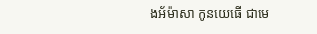ងអ័ម៉ាសា កូនយេធើ ជាមេ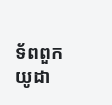ទ័ពពួកយូដា